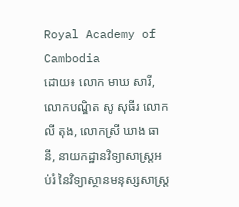Royal Academy of Cambodia
ដោយ៖ លោក មាឃ សារី, លោកបណ្ឌិត សូ សុធីរ លោក លី តុង, លោកស្រី ឃាង ធានី, នាយកដ្ឋានវិទ្យាសាស្រ្តអប់រំ នៃវិទ្យាស្ថានមនុស្សសាស្ត្រ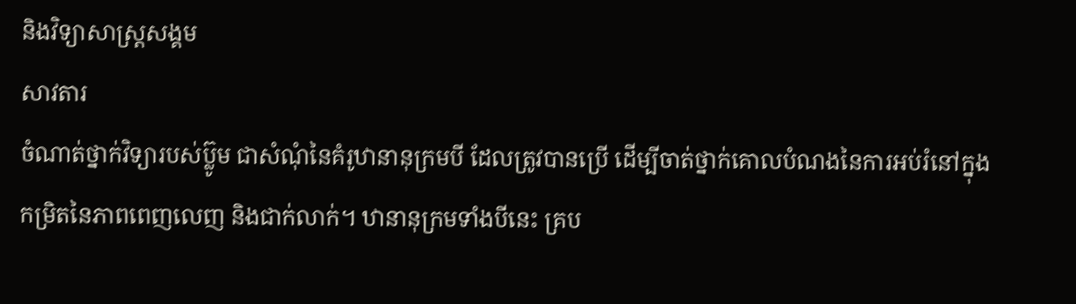និងវិទ្យាសាស្ត្រសង្គម
សាវតារ
ចំណាត់ថ្នាក់វិទ្យារបស់ប៊្លូម ជាសំណុំនៃគំរូឋានានុក្រមបី ដែលត្រូវបានប្រើ ដើម្បីចាត់ថ្នាក់គោលបំណងនៃការអប់រំនៅក្នុងកម្រិតនៃភាពពេញលេញ និងជាក់លាក់។ ឋានានុក្រមទាំងបីនេះ គ្រប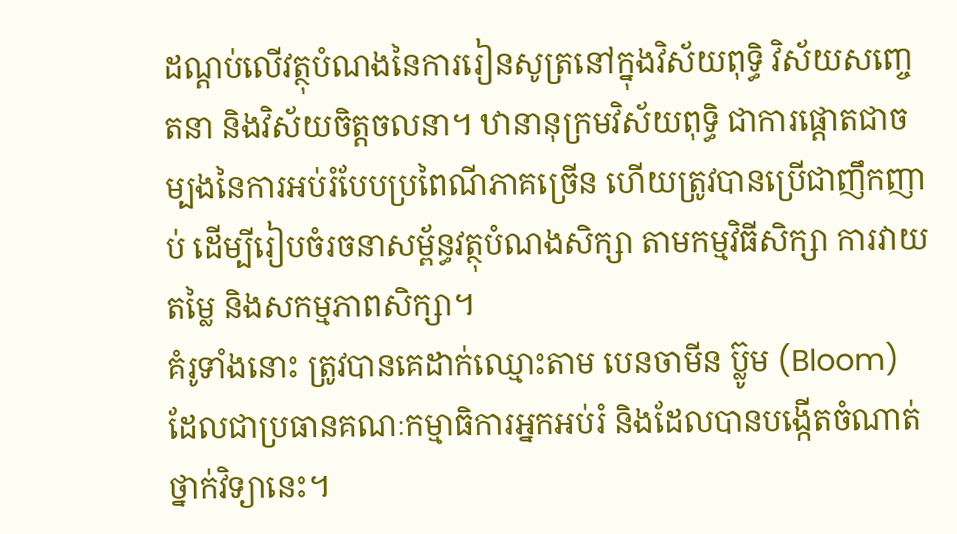ដណ្តប់លើវត្ថុបំណងនៃការរៀនសូត្រនៅក្នុងវិស័យពុទ្ធិ វិស័យសញ្ចេតនា និងវិស័យចិត្តចលនា។ ឋានានុក្រមវិស័យពុទ្ធិ ជាការផ្តោតជាចម្បងនៃការអប់រំបែបប្រពៃណីភាគច្រើន ហើយត្រូវបានប្រើជាញឹកញាប់ ដើម្បីរៀបចំរចនាសម្ព័ន្ធវត្ថុបំណងសិក្សា តាមកម្មវិធីសិក្សា ការវាយតម្លៃ និងសកម្មភាពសិក្សា។
គំរូទាំងនោះ ត្រូវបានគេដាក់ឈ្មោះតាម បេនចាមីន ប៊្លូម (Bloom) ដែលជាប្រធានគណៈកម្មាធិការអ្នកអប់រំ និងដែលបានបង្កើតចំណាត់ថ្នាក់វិទ្យានេះ។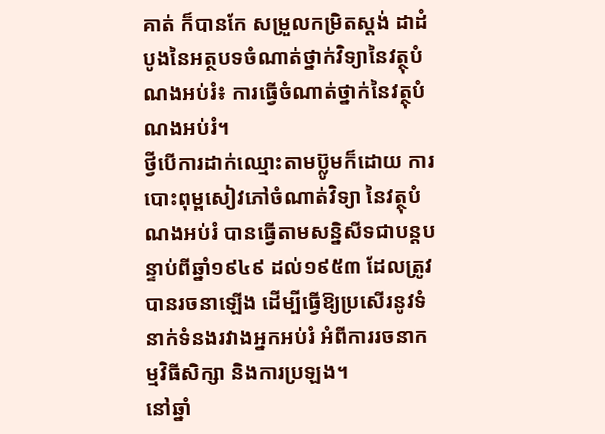គាត់ ក៏បានកែ សម្រួលកម្រិតស្តង់ ដាដំបូងនៃអត្ថបទចំណាត់ថ្នាក់វិទ្យានៃវត្ថុបំណងអប់រំ៖ ការធ្វើចំណាត់ថ្នាក់នៃវត្ថុបំណងអប់រំ។
ថ្វីបើការដាក់ឈ្មោះតាមប៊្លូមក៏ដោយ ការបោះពុម្ពសៀវភៅចំណាត់វិទ្យា នៃវត្ថុបំណងអប់រំ បានធ្វើតាមសន្និសីទជាបន្តបន្ទាប់ពីឆ្នាំ១៩៤៩ ដល់១៩៥៣ ដែលត្រូវបានរចនាឡើង ដើម្បីធ្វើឱ្យប្រសើរនូវទំនាក់ទំនងរវាងអ្នកអប់រំ អំពីការរចនាកម្មវិធីសិក្សា និងការប្រឡង។
នៅឆ្នាំ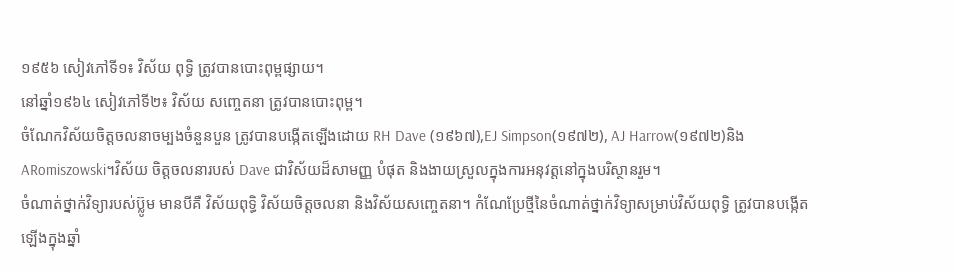១៩៥៦ សៀវភៅទី១៖ វិស័យ ពុទ្ធិ ត្រូវបានបោះពុម្ពផ្សាយ។
នៅឆ្នាំ១៩៦៤ សៀវភៅទី២៖ វិស័យ សញ្ចេតនា ត្រូវបានបោះពុម្ព។
ចំណែកវិស័យចិត្តចលនាចម្បងចំនួនបួន ត្រូវបានបង្កើតឡើងដោយ RH Dave (១៩៦៧),EJ Simpson(១៩៧២), AJ Harrow(១៩៧២)និងARomiszowski។វិស័យ ចិត្តចលនារបស់ Dave ជាវិស័យដ៏សាមញ្ញ បំផុត និងងាយស្រួលក្នុងការអនុវត្តនៅក្នុងបរិស្ថានរួម។
ចំណាត់ថ្នាក់វិទ្យារបស់ប៊្លូម មានបីគឺ វិស័យពុទ្ធិ វិស័យចិត្តចលនា និងវិស័យសញ្ចេតនា។ កំណែប្រែថ្មីនៃចំណាត់ថ្នាក់វិទ្យាសម្រាប់វិស័យពុទ្ធិ ត្រូវបានបង្កើតឡើងក្នុងឆ្នាំ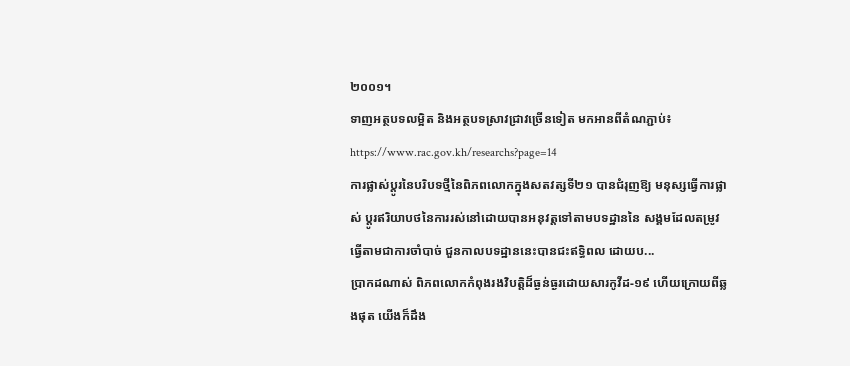២០០១។
ទាញអត្ថបទលម្អិត និងអត្ថបទស្រាវជ្រាវច្រើនទៀត មកអានពីតំណភ្ជាប់៖ https://www.rac.gov.kh/researchs?page=14
ការផ្លាស់ប្តូរនៃបរិបទថ្មីនៃពិភពលោកក្នុងសតវត្សទី២១ បានជំរុញឱ្យ មនុស្សធ្វើការផ្លាស់ ប្តូរឥរិយាបថនៃការរស់នៅដោយបានអនុវត្តទៅតាមបទដ្ឋាននៃ សង្គមដែលតម្រូវធ្វើតាមជាការចាំបាច់ ជួនកាលបទដ្ឋាននេះបានជះឥទ្ធិពល ដោយប...
ប្រាកដណាស់ ពិភពលោកកំពុងរងវិបត្តិដ៏ធ្ងន់ធ្ងរដោយសារកូវីដ-១៩ ហើយក្រោយពីឆ្លងផុត យើងក៏ដឹង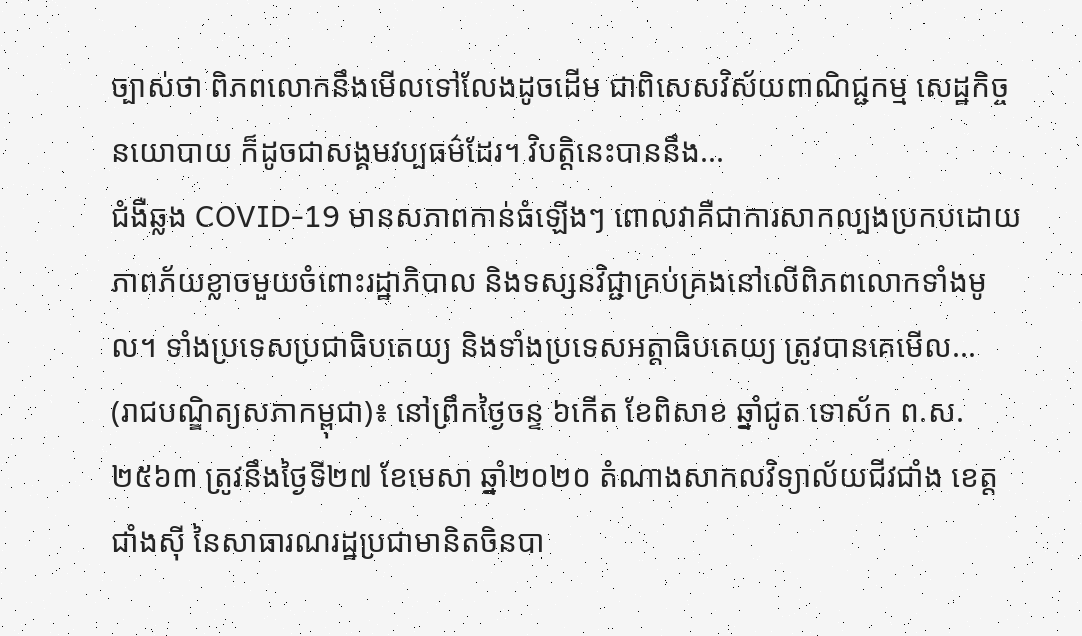ច្បាស់ថា ពិភពលោកនឹងមើលទៅលែងដូចដើម ជាពិសេសវិស័យពាណិជ្ជកម្ម សេដ្ឋកិច្ច នយោបាយ ក៏ដូចជាសង្គមវប្បធម៌ដែរ។ វិបត្តិនេះបាននឹង...
ជំងឺឆ្លង COVID-19 មានសភាពកាន់ធំឡើងៗ ពោលវាគឺជាការសាកល្បងប្រកបដោយភាពភ័យខ្លាចមួយចំពោះរដ្ឋាភិបាល និងទស្សនវិជ្ជាគ្រប់គ្រងនៅលើពិភពលោកទាំងមូល។ ទាំងប្រទេសប្រជាធិបតេយ្យ និងទាំងប្រទេសអត្តាធិបតេយ្យ ត្រូវបានគេមើល...
(រាជបណ្ឌិត្យសភាកម្ពុជា)៖ នៅព្រឹកថ្ងៃចន្ទ ៦កើត ខែពិសាខ ឆ្នាំជូត ទោស័ក ព.ស. ២៥៦៣ ត្រូវនឹងថ្ងៃទី២៧ ខែមេសា ឆ្នាំ២០២០ តំណាងសាកលវិទ្យាល័យជីវជាំង ខេត្តជាំងស៊ី នៃសាធារណរដ្ឋប្រជាមានិតចិនបា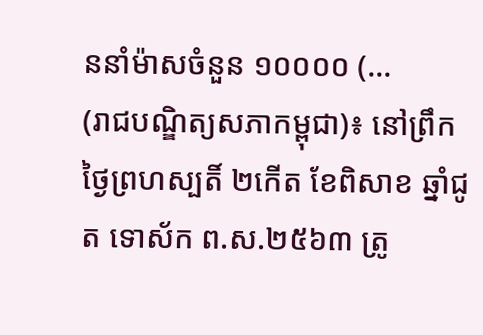ននាំម៉ាសចំនួន ១០០០០ (...
(រាជបណ្ឌិត្យសភាកម្ពុជា)៖ នៅព្រឹកថ្ងៃព្រហស្បតិ៍ ២កើត ខែពិសាខ ឆ្នាំជូត ទោស័ក ព.ស.២៥៦៣ ត្រូ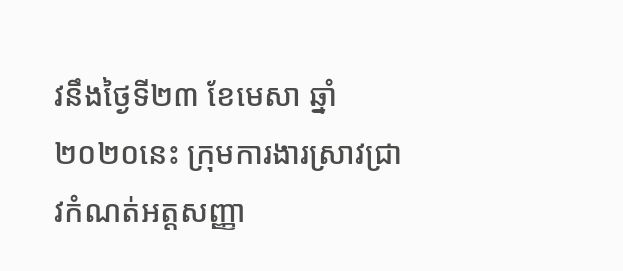វនឹងថ្ងៃទី២៣ ខែមេសា ឆ្នាំ២០២០នេះ ក្រុមការងារស្រាវជ្រាវកំណត់អត្តសញ្ញា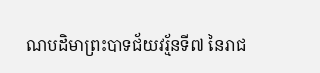ណបដិមាព្រះបាទជ័យវរ្ម័នទី៧ នៃរាជ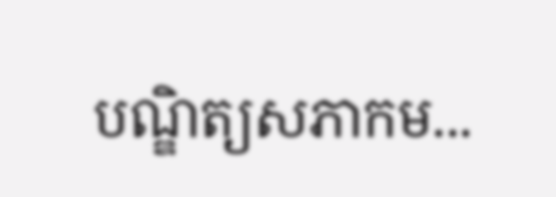បណ្ឌិត្យសភាកម...